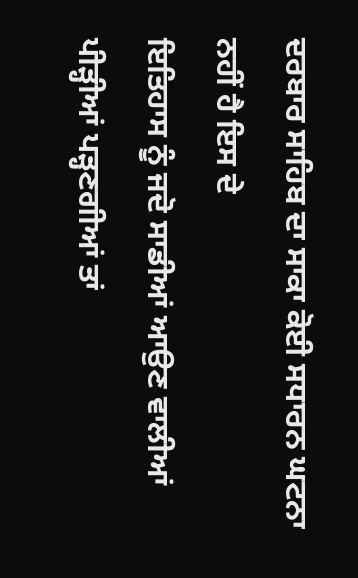ਦਰਬਾਰ ਸਾਹਿਬ ਦਾ ਸਾਕਾ ਕੋਈ ਸਧਾਰਨ ਘਟਨਾ ਨਹੀਂ ਹੈ ਇਸ ਦੇ
ਇਤਿਹਾਸ ਨੂੰ ਜਦੋ ਸਾਡੀਆਂ ਆਉਣ ਵਾਲੀਆਂ ਪੀੜ੍ਹੀਆਂ ਪੜ੍ਹਣਗੀਆਂ ਤਾਂ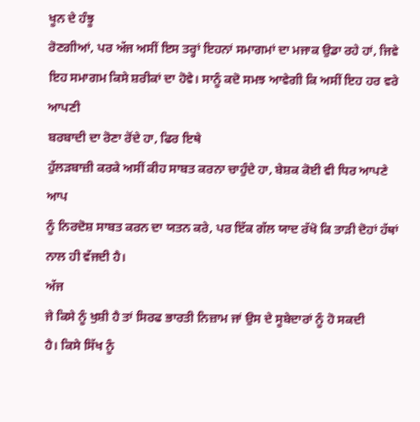ਖੂਨ ਦੇ ਹੰਝੂ
ਰੋਣਗੀਆਂ, ਪਰ ਅੱਜ ਅਸੀਂ ਇਸ ਤਰ੍ਹਾਂ ਇਹਨਾਂ ਸਮਾਗਮਾਂ ਦਾ ਮਜਾਕ ਉਡਾ ਰਹੇ ਹਾਂ, ਜਿਵੇ
ਇਹ ਸਮਾਗਮ ਕਿਸੇ ਸ਼ਰੀਕਾਂ ਦਾ ਹੋਵੇ। ਸਾਨੂੰ ਕਦੋ ਸਮਝ ਆਵੇਗੀ ਕਿ ਅਸੀਂ ਇਹ ਹਰ ਵਰੇ ਆਪਣੀ
ਬਰਬਾਦੀ ਦਾ ਰੋਣਾ ਰੋਂਦੇ ਹਾ, ਫਿਰ ਇਥੇ
ਹੁੱਲੜਬਾਜ਼ੀ ਕਰਕੇ ਅਸੀਂ ਕੀਹ ਸਾਬਤ ਕਰਨਾ ਚਾਹੁੰਦੇ ਹਾ, ਬੇਸ਼ਕ ਕੋਈ ਵੀ ਧਿਰ ਆਪਣੇ ਆਪ
ਨੂੰ ਨਿਰਦੋਸ਼ ਸਾਬਤ ਕਰਨ ਦਾ ਯਤਨ ਕਰੇ, ਪਰ ਇੱਕ ਗੱਲ ਯਾਦ ਰੱਖੋ ਕਿ ਤਾੜੀ ਦੋਹਾਂ ਹੱਥਾਂ
ਨਾਲ ਹੀ ਵੱਜਦੀ ਹੈ।
ਅੱਜ
ਜੇ ਕਿਸੇ ਨੂੰ ਖੁਸ਼ੀ ਹੈ ਤਾਂ ਸਿਰਫ ਭਾਰਤੀ ਨਿਜ਼ਾਮ ਜਾਂ ਉਸ ਦੇ ਸੂਬੇਦਾਰਾਂ ਨੂੰ ਹੋ ਸਕਦੀ
ਹੈ। ਕਿਸੇ ਸਿੱਖ ਨੂੰ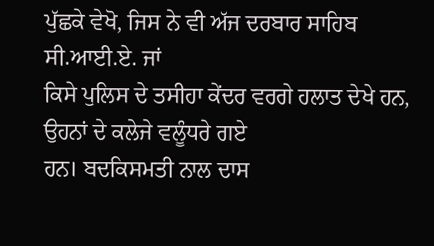ਪੁੱਛਕੇ ਵੇਖੋ, ਜਿਸ ਨੇ ਵੀ ਅੱਜ ਦਰਬਾਰ ਸਾਹਿਬ ਸੀ.ਆਈ.ਏ. ਜਾਂ
ਕਿਸੇ ਪੁਲਿਸ ਦੇ ਤਸੀਹਾ ਕੇਂਦਰ ਵਰਗੇ ਹਲਾਤ ਦੇਖੇ ਹਨ, ਉਹਨਾਂ ਦੇ ਕਲੇਜੇ ਵਲੂੰਧਰੇ ਗਏ
ਹਨ। ਬਦਕਿਸਮਤੀ ਨਾਲ ਦਾਸ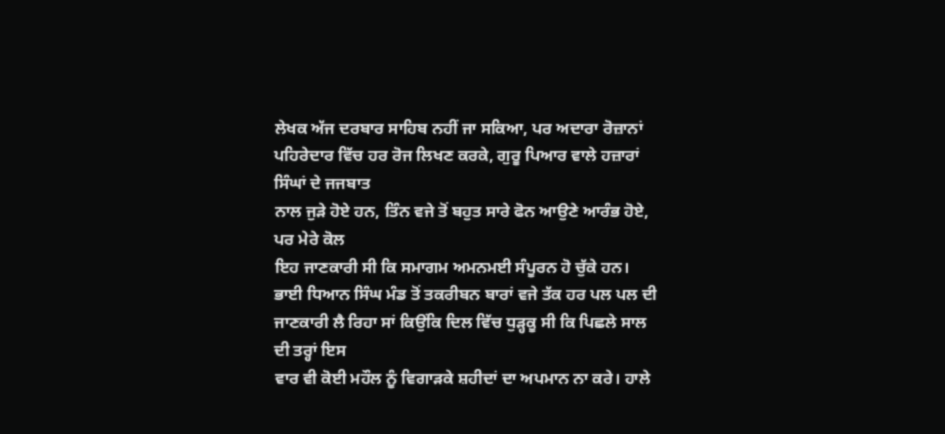ਲੇਖਕ ਅੱਜ ਦਰਬਾਰ ਸਾਹਿਬ ਨਹੀਂ ਜਾ ਸਕਿਆ, ਪਰ ਅਦਾਰਾ ਰੋਜ਼ਾਨਾਂ
ਪਹਿਰੇਦਾਰ ਵਿੱਚ ਹਰ ਰੋਜ ਲਿਖਣ ਕਰਕੇ, ਗੁਰੂ ਪਿਆਰ ਵਾਲੇ ਹਜ਼ਾਰਾਂ ਸਿੰਘਾਂ ਦੇ ਜਜਬਾਤ
ਨਾਲ ਜੁੜੇ ਹੋਏ ਹਨ, ਤਿੰਨ ਵਜੇ ਤੋਂ ਬਹੁਤ ਸਾਰੇ ਫੋਨ ਆਉਣੇ ਆਰੰਭ ਹੋਏ, ਪਰ ਮੇਰੇ ਕੋਲ
ਇਹ ਜਾਣਕਾਰੀ ਸੀ ਕਿ ਸਮਾਗਮ ਅਮਨਮਈ ਸੰਪੂਰਨ ਹੋ ਚੁੱਕੇ ਹਨ।
ਭਾਈ ਧਿਆਨ ਸਿੰਘ ਮੰਡ ਤੋਂ ਤਕਰੀਬਨ ਬਾਰਾਂ ਵਜੇ ਤੱਕ ਹਰ ਪਲ ਪਲ ਦੀ
ਜਾਣਕਾਰੀ ਲੈ ਰਿਹਾ ਸਾਂ ਕਿਉਂਕਿ ਦਿਲ ਵਿੱਚ ਧੁੜ੍ਹਕੂ ਸੀ ਕਿ ਪਿਛਲੇ ਸਾਲ ਦੀ ਤਰ੍ਹਾਂ ਇਸ
ਵਾਰ ਵੀ ਕੋਈ ਮਹੌਲ ਨੂੰ ਵਿਗਾੜਕੇ ਸ਼ਹੀਦਾਂ ਦਾ ਅਪਮਾਨ ਨਾ ਕਰੇ। ਹਾਲੇ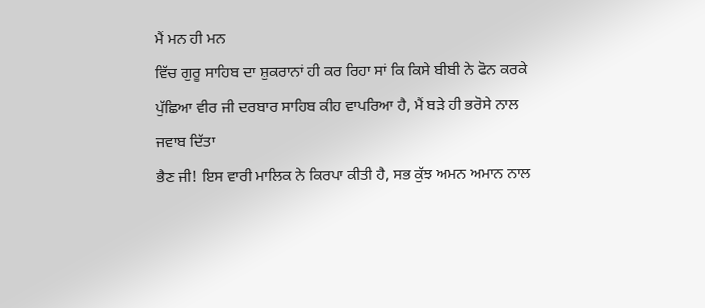ਮੈਂ ਮਨ ਹੀ ਮਨ
ਵਿੱਚ ਗੁਰੂ ਸਾਹਿਬ ਦਾ ਸ਼ੁਕਰਾਨਾਂ ਹੀ ਕਰ ਰਿਹਾ ਸਾਂ ਕਿ ਕਿਸੇ ਬੀਬੀ ਨੇ ਫੋਨ ਕਰਕੇ
ਪੁੱਛਿਆ ਵੀਰ ਜੀ ਦਰਬਾਰ ਸਾਹਿਬ ਕੀਹ ਵਾਪਰਿਆ ਹੈ, ਮੈਂ ਬੜੇ ਹੀ ਭਰੋਸੇ ਨਾਲ ਜਵਾਬ ਦਿੱਤਾ
ਭੈਣ ਜੀ! ਇਸ ਵਾਰੀ ਮਾਲਿਕ ਨੇ ਕਿਰਪਾ ਕੀਤੀ ਹੈ, ਸਭ ਕੁੱਝ ਅਮਨ ਅਮਾਨ ਨਾਲ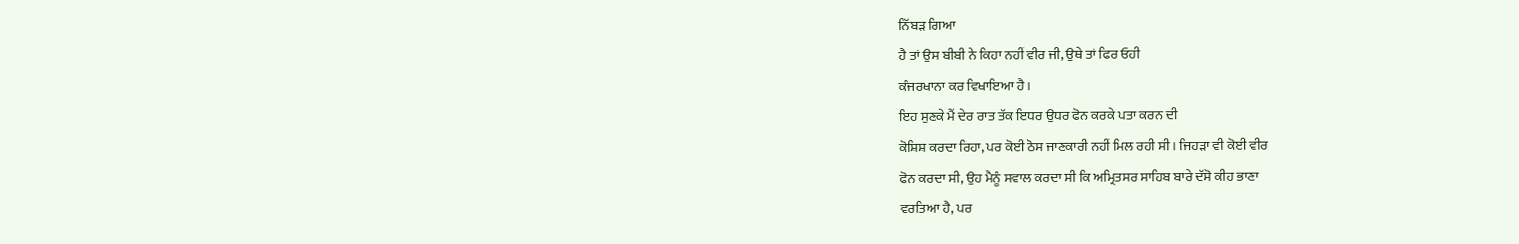ਨਿੱਬੜ ਗਿਆ
ਹੈ ਤਾਂ ਉਸ ਬੀਬੀ ਨੇ ਕਿਹਾ ਨਹੀਂ ਵੀਰ ਜੀ, ਉਥੇ ਤਾਂ ਫਿਰ ਓਹੀ
ਕੰਜਰਖਾਨਾ ਕਰ ਵਿਖਾਇਆ ਹੈ।
ਇਹ ਸੁਣਕੇ ਮੈਂ ਦੇਰ ਰਾਤ ਤੱਕ ਇਧਰ ਉਧਰ ਫੋਨ ਕਰਕੇ ਪਤਾ ਕਰਨ ਦੀ
ਕੋਸ਼ਿਸ਼ ਕਰਦਾ ਰਿਹਾ, ਪਰ ਕੋਈ ਠੋਸ ਜਾਣਕਾਰੀ ਨਹੀਂ ਮਿਲ ਰਹੀ ਸੀ। ਜਿਹੜਾ ਵੀ ਕੋਈ ਵੀਰ
ਫੋਨ ਕਰਦਾ ਸੀ, ਉਹ ਮੈਨੂੰ ਸਵਾਲ ਕਰਦਾ ਸੀ ਕਿ ਅਮ੍ਰਿਤਸਰ ਸਾਹਿਬ ਬਾਰੇ ਦੱਸੋ ਕੀਹ ਭਾਣਾ
ਵਰਤਿਆ ਹੈ, ਪਰ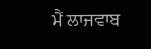ਮੈਂ ਲਾਜਵਾਬ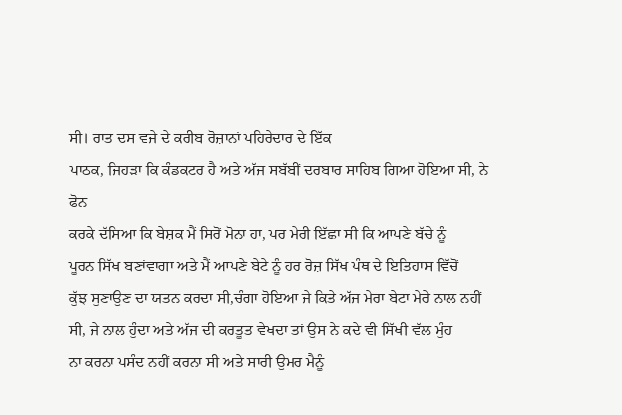ਸੀ। ਰਾਤ ਦਸ ਵਜੇ ਦੇ ਕਰੀਬ ਰੋਜ਼ਾਨਾਂ ਪਹਿਰੇਦਾਰ ਦੇ ਇੱਕ
ਪਾਠਕ, ਜਿਹੜਾ ਕਿ ਕੰਡਕਟਰ ਹੈ ਅਤੇ ਅੱਜ ਸਬੱਬੀਂ ਦਰਬਾਰ ਸਾਹਿਬ ਗਿਆ ਹੋਇਆ ਸੀ, ਨੇ ਫੋਨ
ਕਰਕੇ ਦੱਸਿਆ ਕਿ ਬੇਸ਼ਕ ਮੈਂ ਸਿਰੋਂ ਮੋਨਾ ਹਾ, ਪਰ ਮੇਰੀ ਇੱਛਾ ਸੀ ਕਿ ਆਪਣੇ ਬੱਚੇ ਨੂੰ
ਪੂਰਨ ਸਿੱਖ ਬਣਾਂਵਾਗਾ ਅਤੇ ਮੈਂ ਆਪਣੇ ਬੇਟੇ ਨੂੰ ਹਰ ਰੋਜ਼ ਸਿੱਖ ਪੰਥ ਦੇ ਇਤਿਹਾਸ ਵਿੱਚੋਂ
ਕੁੱਝ ਸੁਣਾਉਣ ਦਾ ਯਤਨ ਕਰਦਾ ਸੀ,ਚੰਗਾ ਹੋਇਆ ਜੇ ਕਿਤੇ ਅੱਜ ਮੇਰਾ ਬੇਟਾ ਮੇਰੇ ਨਾਲ ਨਹੀਂ
ਸੀ, ਜੇ ਨਾਲ ਹੁੰਦਾ ਅਤੇ ਅੱਜ ਦੀ ਕਰਤੂਤ ਵੇਖਦਾ ਤਾਂ ਉਸ ਨੇ ਕਦੇ ਵੀ ਸਿੱਖੀ ਵੱਲ ਮੁੰਹ
ਨਾ ਕਰਨਾ ਪਸੰਦ ਨਹੀਂ ਕਰਨਾ ਸੀ ਅਤੇ ਸਾਰੀ ਉਮਰ ਮੈਨੂੰ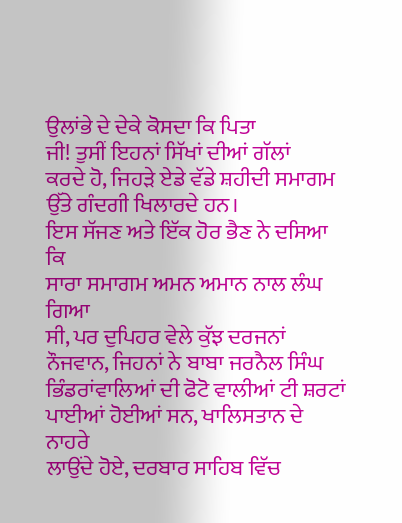ਉਲਾਂਭੇ ਦੇ ਦੇਕੇ ਕੋਸਦਾ ਕਿ ਪਿਤਾ
ਜੀ! ਤੁਸੀਂ ਇਹਨਾਂ ਸਿੱਖਾਂ ਦੀਆਂ ਗੱਲਾਂ
ਕਰਦੇ ਹੋ, ਜਿਹੜੇ ਏਡੇ ਵੱਡੇ ਸ਼ਹੀਦੀ ਸਮਾਗਮ ਉੱਤੇ ਗੰਦਗੀ ਖਿਲਾਰਦੇ ਹਨ।
ਇਸ ਸੱਜਣ ਅਤੇ ਇੱਕ ਹੋਰ ਭੈਣ ਨੇ ਦਸਿਆ ਕਿ
ਸਾਰਾ ਸਮਾਗਮ ਅਮਨ ਅਮਾਨ ਨਾਲ ਲੰਘ ਗਿਆ
ਸੀ, ਪਰ ਦੁਪਿਹਰ ਵੇਲੇ ਕੁੱਝ ਦਰਜਨਾਂ ਨੌਜਵਾਨ, ਜਿਹਨਾਂ ਨੇ ਬਾਬਾ ਜਰਨੈਲ ਸਿੰਘ
ਭਿੰਡਰਾਂਵਾਲਿਆਂ ਦੀ ਫੋਟੋ ਵਾਲੀਆਂ ਟੀ ਸ਼ਰਟਾਂ ਪਾਈਆਂ ਹੋਈਆਂ ਸਨ, ਖਾਲਿਸਤਾਨ ਦੇ ਨਾਹਰੇ
ਲਾਉਂਦੇ ਹੋਏ, ਦਰਬਾਰ ਸਾਹਿਬ ਵਿੱਚ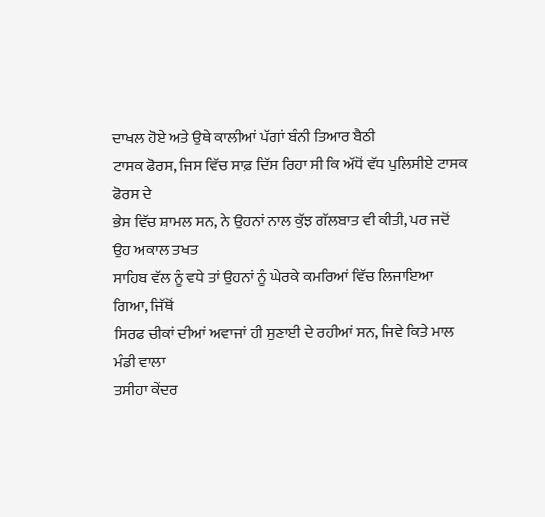ਦਾਖਲ ਹੋਏ ਅਤੇ ਉਥੇ ਕਾਲੀਆਂ ਪੱਗਾਂ ਬੰਨੀ ਤਿਆਰ ਬੈਠੀ
ਟਾਸਕ ਫੋਰਸ, ਜਿਸ ਵਿੱਚ ਸਾਫ਼ ਦਿੱਸ ਰਿਹਾ ਸੀ ਕਿ ਅੱਧੋਂ ਵੱਧ ਪੁਲਿਸੀਏ ਟਾਸਕ ਫੋਰਸ ਦੇ
ਭੇਸ ਵਿੱਚ ਸ਼ਾਮਲ ਸਨ, ਨੇ ਉਹਨਾਂ ਨਾਲ ਕੁੱਝ ਗੱਲਬਾਤ ਵੀ ਕੀਤੀ, ਪਰ ਜਦੋਂ ਉਹ ਅਕਾਲ ਤਖਤ
ਸਾਹਿਬ ਵੱਲ ਨੂੰ ਵਧੇ ਤਾਂ ਉਹਨਾਂ ਨੂੰ ਘੇਰਕੇ ਕਮਰਿਆਂ ਵਿੱਚ ਲਿਜਾਇਆ ਗਿਆ, ਜਿੱਥੋਂ
ਸਿਰਫ ਚੀਕਾਂ ਦੀਆਂ ਅਵਾਜਾਂ ਹੀ ਸੁਣਾਈ ਦੇ ਰਹੀਆਂ ਸਨ, ਜਿਵੇ ਕਿਤੇ ਮਾਲ ਮੰਡੀ ਵਾਲਾ
ਤਸੀਹਾ ਕੇਂਦਰ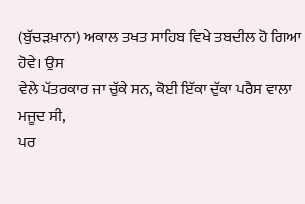(ਬੁੱਚੜਖ਼ਾਨਾ) ਅਕਾਲ ਤਖਤ ਸਾਹਿਬ ਵਿਖੇ ਤਬਦੀਲ ਹੋ ਗਿਆ ਹੋਵੇ। ਉਸ
ਵੇਲੇ ਪੱਤਰਕਾਰ ਜਾ ਚੁੱਕੇ ਸਨ, ਕੋਈ ਇੱਕਾ ਦੁੱਕਾ ਪਰੈਸ ਵਾਲਾ ਮਜੂਦ ਸੀ,
ਪਰ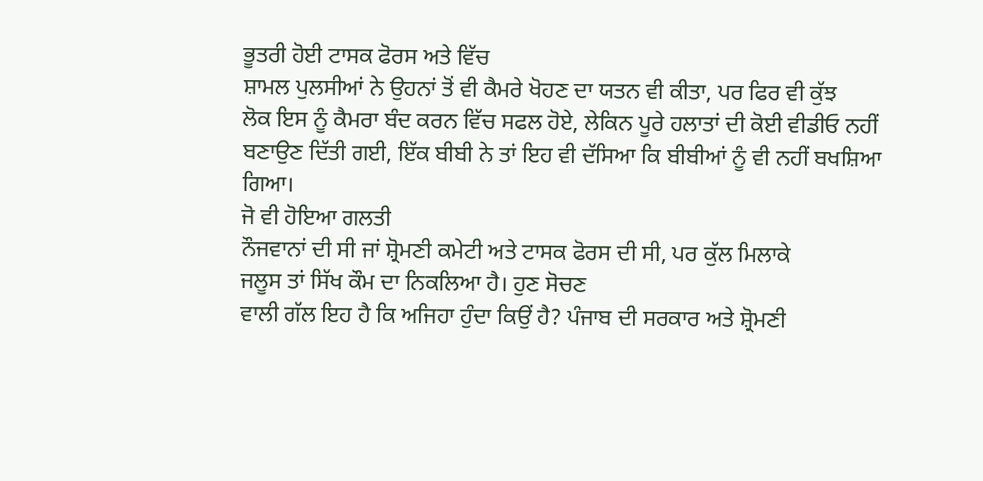ਭੂਤਰੀ ਹੋਈ ਟਾਸਕ ਫੋਰਸ ਅਤੇ ਵਿੱਚ
ਸ਼ਾਮਲ ਪੁਲਸੀਆਂ ਨੇ ਉਹਨਾਂ ਤੋਂ ਵੀ ਕੈਮਰੇ ਖੋਹਣ ਦਾ ਯਤਨ ਵੀ ਕੀਤਾ, ਪਰ ਫਿਰ ਵੀ ਕੁੱਝ
ਲੋਕ ਇਸ ਨੂੰ ਕੈਮਰਾ ਬੰਦ ਕਰਨ ਵਿੱਚ ਸਫਲ ਹੋਏ, ਲੇਕਿਨ ਪੂਰੇ ਹਲਾਤਾਂ ਦੀ ਕੋਈ ਵੀਡੀਓ ਨਹੀਂ
ਬਣਾਉਣ ਦਿੱਤੀ ਗਈ, ਇੱਕ ਬੀਬੀ ਨੇ ਤਾਂ ਇਹ ਵੀ ਦੱਸਿਆ ਕਿ ਬੀਬੀਆਂ ਨੂੰ ਵੀ ਨਹੀਂ ਬਖਸ਼ਿਆ
ਗਿਆ।
ਜੋ ਵੀ ਹੋਇਆ ਗਲਤੀ
ਨੌਜਵਾਨਾਂ ਦੀ ਸੀ ਜਾਂ ਸ਼੍ਰੋਮਣੀ ਕਮੇਟੀ ਅਤੇ ਟਾਸਕ ਫੋਰਸ ਦੀ ਸੀ, ਪਰ ਕੁੱਲ ਮਿਲਾਕੇ
ਜਲੂਸ ਤਾਂ ਸਿੱਖ ਕੌਮ ਦਾ ਨਿਕਲਿਆ ਹੈ। ਹੁਣ ਸੋਚਣ
ਵਾਲੀ ਗੱਲ ਇਹ ਹੈ ਕਿ ਅਜਿਹਾ ਹੁੰਦਾ ਕਿਉਂ ਹੈ? ਪੰਜਾਬ ਦੀ ਸਰਕਾਰ ਅਤੇ ਸ਼੍ਰੋਮਣੀ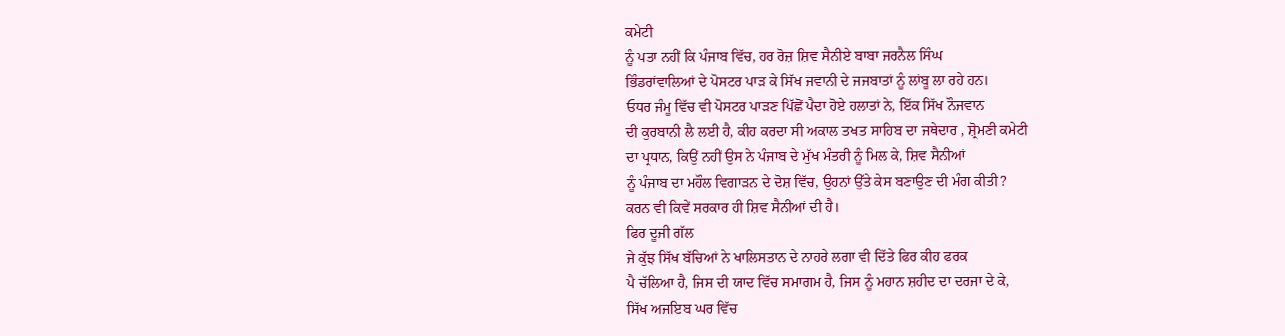ਕਮੇਟੀ
ਨੂੰ ਪਤਾ ਨਹੀਂ ਕਿ ਪੰਜਾਬ ਵਿੱਚ, ਹਰ ਰੋਜ਼ ਸ਼ਿਵ ਸੈਨੀਏ ਬਾਬਾ ਜਰਨੈਲ ਸਿੰਘ
ਭਿੰਡਰਾਂਵਾਲਿਆਂ ਦੇ ਪੋਸਟਰ ਪਾੜ ਕੇ ਸਿੱਖ ਜਵਾਨੀ ਦੇ ਜਜਬਾਤਾਂ ਨੂੰ ਲਾਂਬੂ ਲਾ ਰਹੇ ਹਨ।
ਓਧਰ ਜੰਮੂ ਵਿੱਚ ਵੀ ਪੋਸਟਰ ਪਾੜਣ ਪਿੱਛੋਂ ਪੈਦਾ ਹੋਏ ਹਲਾਤਾਂ ਨੇ, ਇੱਕ ਸਿੱਖ ਨੌਜਵਾਨ
ਦੀ ਕੁਰਬਾਨੀ ਲੈ ਲਈ ਹੈ, ਕੀਹ ਕਰਦਾ ਸੀ ਅਕਾਲ ਤਖਤ ਸਾਹਿਬ ਦਾ ਜਥੇਦਾਰ , ਸ਼੍ਰੋਮਣੀ ਕਮੇਟੀ
ਦਾ ਪ੍ਰਧਾਨ, ਕਿਉਂ ਨਹੀਂ ਉਸ ਨੇ ਪੰਜਾਬ ਦੇ ਮੁੱਖ ਮੰਤਰੀ ਨੂੰ ਮਿਲ ਕੇ, ਸ਼ਿਵ ਸੈਨੀਆਂ
ਨੂੰ ਪੰਜਾਬ ਦਾ ਮਹੌਲ ਵਿਗਾੜਨ ਦੇ ਦੋਸ਼ ਵਿੱਚ, ਉਹਨਾਂ ਉੱਤੇ ਕੇਸ ਬਣਾਉਣ ਦੀ ਮੰਗ ਕੀਤੀ?
ਕਰਨ ਵੀ ਕਿਵੇਂ ਸਰਕਾਰ ਹੀ ਸ਼ਿਵ ਸੈਨੀਆਂ ਦੀ ਹੈ।
ਫਿਰ ਦੂਜੀ ਗੱਲ
ਜੇ ਕੁੱਝ ਸਿੱਖ ਬੱਚਿਆਂ ਨੇ ਖਾਲਿਸਤਾਨ ਦੇ ਨਾਹਰੇ ਲਗਾ ਵੀ ਦਿੱਤੇ ਫਿਰ ਕੀਹ ਫਰਕ
ਪੈ ਚੱਲਿਆ ਹੈ, ਜਿਸ ਦੀ ਯਾਦ ਵਿੱਚ ਸਮਾਗਮ ਹੈ, ਜਿਸ ਨੂੰ ਮਹਾਨ ਸ਼ਹੀਦ ਦਾ ਦਰਜਾ ਦੇ ਕੇ,
ਸਿੱਖ ਅਜਇਬ ਘਰ ਵਿੱਚ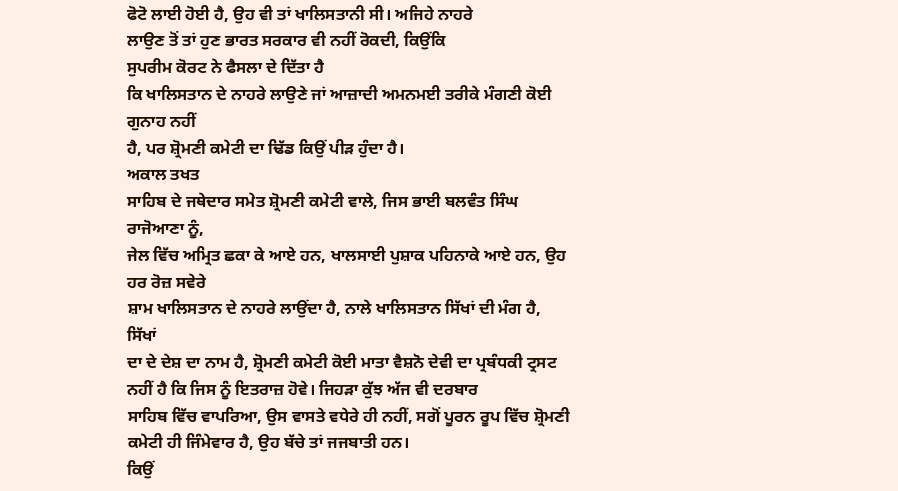ਫੋਟੋ ਲਾਈ ਹੋਈ ਹੈ, ਉਹ ਵੀ ਤਾਂ ਖਾਲਿਸਤਾਨੀ ਸੀ। ਅਜਿਹੇ ਨਾਹਰੇ
ਲਾਉਣ ਤੋਂ ਤਾਂ ਹੁਣ ਭਾਰਤ ਸਰਕਾਰ ਵੀ ਨਹੀਂ ਰੋਕਦੀ, ਕਿਉਂਕਿ
ਸੁਪਰੀਮ ਕੋਰਟ ਨੇ ਫੈਸਲਾ ਦੇ ਦਿੱਤਾ ਹੈ
ਕਿ ਖਾਲਿਸਤਾਨ ਦੇ ਨਾਹਰੇ ਲਾਉਣੇ ਜਾਂ ਆਜ਼ਾਦੀ ਅਮਨਮਈ ਤਰੀਕੇ ਮੰਗਣੀ ਕੋਈ ਗੁਨਾਹ ਨਹੀਂ
ਹੈ, ਪਰ ਸ਼੍ਰੋਮਣੀ ਕਮੇਟੀ ਦਾ ਢਿੱਡ ਕਿਉਂ ਪੀੜ ਹੁੰਦਾ ਹੈ।
ਅਕਾਲ ਤਖਤ
ਸਾਹਿਬ ਦੇ ਜਥੇਦਾਰ ਸਮੇਤ ਸ਼੍ਰੋਮਣੀ ਕਮੇਟੀ ਵਾਲੇ, ਜਿਸ ਭਾਈ ਬਲਵੰਤ ਸਿੰਘ ਰਾਜੋਆਣਾ ਨੂੰ,
ਜੇਲ ਵਿੱਚ ਅਮ੍ਰਿਤ ਛਕਾ ਕੇ ਆਏ ਹਨ, ਖਾਲਸਾਈ ਪੁਸ਼ਾਕ ਪਹਿਨਾਕੇ ਆਏ ਹਨ, ਉਹ ਹਰ ਰੋਜ਼ ਸਵੇਰੇ
ਸ਼ਾਮ ਖਾਲਿਸਤਾਨ ਦੇ ਨਾਹਰੇ ਲਾਉਂਦਾ ਹੈ, ਨਾਲੇ ਖਾਲਿਸਤਾਨ ਸਿੱਖਾਂ ਦੀ ਮੰਗ ਹੈ, ਸਿੱਖਾਂ
ਦਾ ਦੇ ਦੇਸ਼ ਦਾ ਨਾਮ ਹੈ, ਸ਼੍ਰੋਮਣੀ ਕਮੇਟੀ ਕੋਈ ਮਾਤਾ ਵੈਸ਼ਨੋ ਦੇਵੀ ਦਾ ਪ੍ਰਬੰਧਕੀ ਟ੍ਰਸਟ
ਨਹੀਂ ਹੈ ਕਿ ਜਿਸ ਨੂੰ ਇਤਰਾਜ਼ ਹੋਵੇ। ਜਿਹੜਾ ਕੁੱਝ ਅੱਜ ਵੀ ਦਰਬਾਰ
ਸਾਹਿਬ ਵਿੱਚ ਵਾਪਰਿਆ, ਉਸ ਵਾਸਤੇ ਵਧੇਰੇ ਹੀ ਨਹੀਂ, ਸਗੋਂ ਪੂਰਨ ਰੂਪ ਵਿੱਚ ਸ਼੍ਰੋਮਣੀ
ਕਮੇਟੀ ਹੀ ਜਿੰਮੇਵਾਰ ਹੈ, ਉਹ ਬੱਚੇ ਤਾਂ ਜਜਬਾਤੀ ਹਨ।
ਕਿਉਂ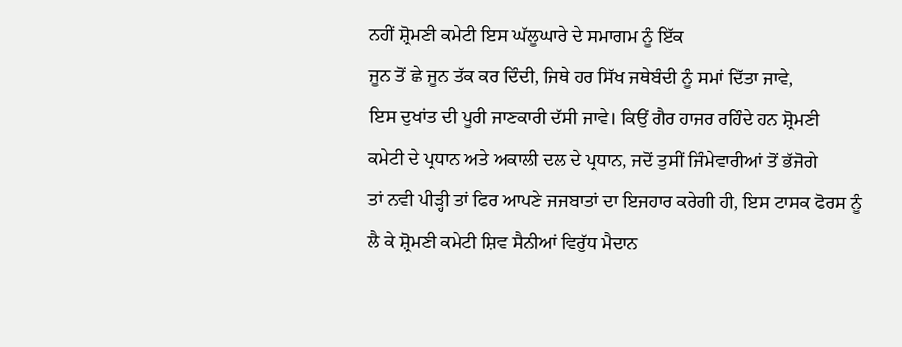ਨਹੀਂ ਸ਼੍ਰੋਮਣੀ ਕਮੇਟੀ ਇਸ ਘੱਲੂਘਾਰੇ ਦੇ ਸਮਾਗਮ ਨੂੰ ਇੱਕ
ਜੂਨ ਤੋਂ ਛੇ ਜੂਨ ਤੱਕ ਕਰ ਦਿੰਦੀ, ਜਿਥੇ ਹਰ ਸਿੱਖ ਜਥੇਬੰਦੀ ਨੂੰ ਸਮਾਂ ਦਿੱਤਾ ਜਾਵੇ,
ਇਸ ਦੁਖਾਂਤ ਦੀ ਪੂਰੀ ਜਾਣਕਾਰੀ ਦੱਸੀ ਜਾਵੇ। ਕਿਉਂ ਗੈਰ ਹਾਜਰ ਰਹਿੰਦੇ ਹਨ ਸ਼੍ਰੋਮਣੀ
ਕਮੇਟੀ ਦੇ ਪ੍ਰਧਾਨ ਅਤੇ ਅਕਾਲੀ ਦਲ ਦੇ ਪ੍ਰਧਾਨ, ਜਦੋਂ ਤੁਸੀਂ ਜਿੰਮੇਵਾਰੀਆਂ ਤੋਂ ਭੱਜੋਗੇ
ਤਾਂ ਨਵੀ ਪੀੜ੍ਹੀ ਤਾਂ ਫਿਰ ਆਪਣੇ ਜਜਬਾਤਾਂ ਦਾ ਇਜਹਾਰ ਕਰੇਗੀ ਹੀ, ਇਸ ਟਾਸਕ ਫੋਰਸ ਨੂੰ
ਲੈ ਕੇ ਸ਼੍ਰੋਮਣੀ ਕਮੇਟੀ ਸ਼ਿਵ ਸੈਨੀਆਂ ਵਿਰੁੱਧ ਮੈਦਾਨ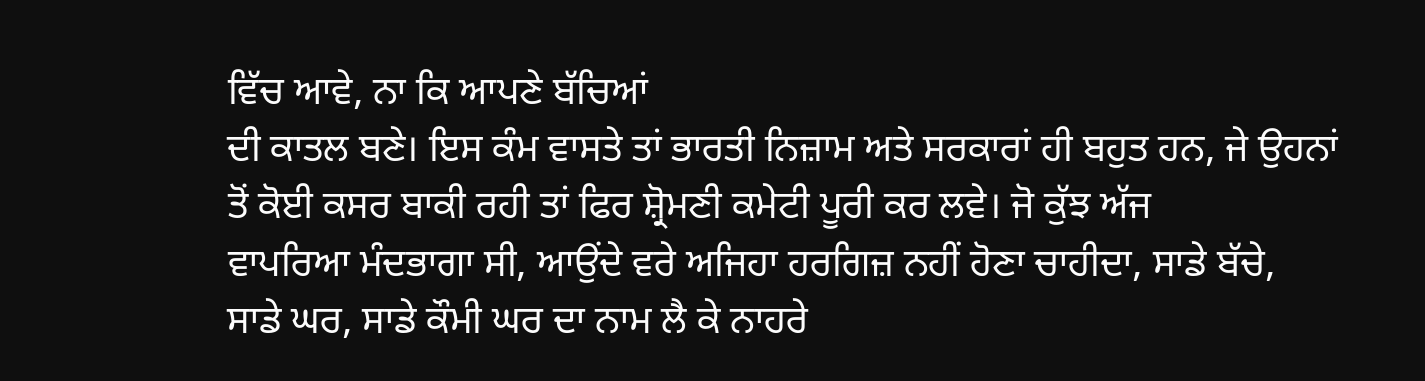ਵਿੱਚ ਆਵੇ, ਨਾ ਕਿ ਆਪਣੇ ਬੱਚਿਆਂ
ਦੀ ਕਾਤਲ ਬਣੇ। ਇਸ ਕੰਮ ਵਾਸਤੇ ਤਾਂ ਭਾਰਤੀ ਨਿਜ਼ਾਮ ਅਤੇ ਸਰਕਾਰਾਂ ਹੀ ਬਹੁਤ ਹਨ, ਜੇ ਉਹਨਾਂ
ਤੋਂ ਕੋਈ ਕਸਰ ਬਾਕੀ ਰਹੀ ਤਾਂ ਫਿਰ ਸ਼੍ਰੋਮਣੀ ਕਮੇਟੀ ਪੂਰੀ ਕਰ ਲਵੇ। ਜੋ ਕੁੱਝ ਅੱਜ
ਵਾਪਰਿਆ ਮੰਦਭਾਗਾ ਸੀ, ਆਉਂਦੇ ਵਰੇ ਅਜਿਹਾ ਹਰਗਿਜ਼ ਨਹੀਂ ਹੋਣਾ ਚਾਹੀਦਾ, ਸਾਡੇ ਬੱਚੇ,
ਸਾਡੇ ਘਰ, ਸਾਡੇ ਕੌਮੀ ਘਰ ਦਾ ਨਾਮ ਲੈ ਕੇ ਨਾਹਰੇ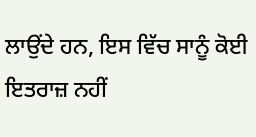ਲਾਉਂਦੇ ਹਨ, ਇਸ ਵਿੱਚ ਸਾਨੂੰ ਕੋਈ
ਇਤਰਾਜ਼ ਨਹੀਂ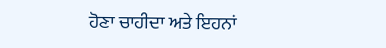ਹੋਣਾ ਚਾਹੀਦਾ ਅਤੇ ਇਹਨਾਂ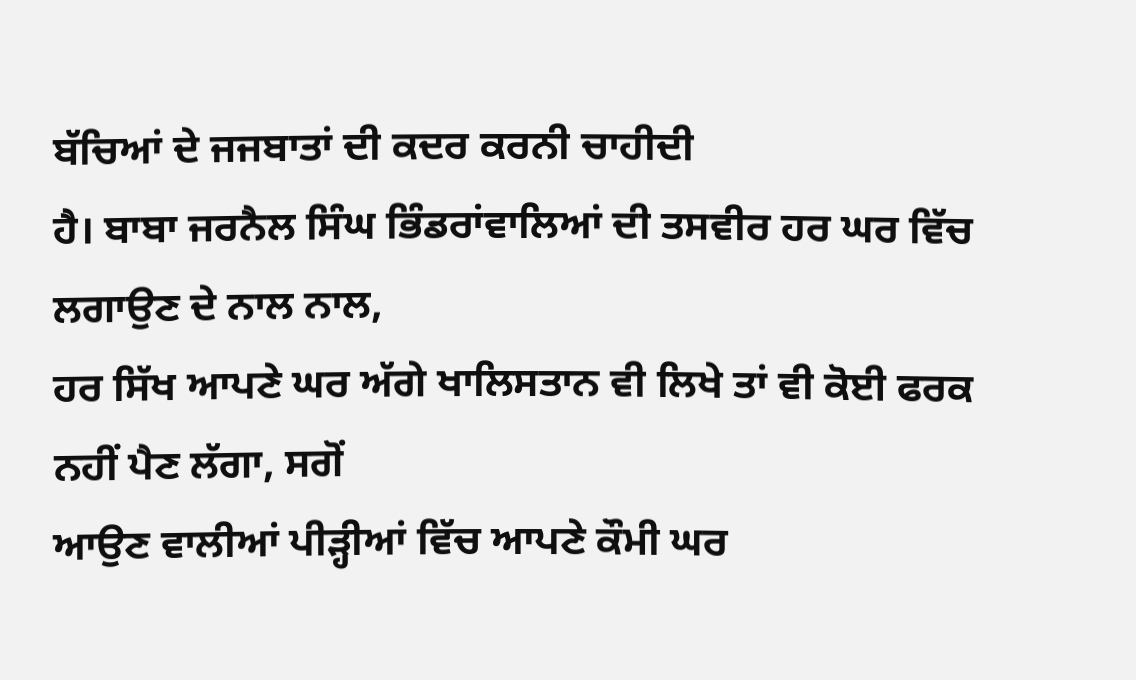ਬੱਚਿਆਂ ਦੇ ਜਜਬਾਤਾਂ ਦੀ ਕਦਰ ਕਰਨੀ ਚਾਹੀਦੀ
ਹੈ। ਬਾਬਾ ਜਰਨੈਲ ਸਿੰਘ ਭਿੰਡਰਾਂਵਾਲਿਆਂ ਦੀ ਤਸਵੀਰ ਹਰ ਘਰ ਵਿੱਚ ਲਗਾਉਣ ਦੇ ਨਾਲ ਨਾਲ,
ਹਰ ਸਿੱਖ ਆਪਣੇ ਘਰ ਅੱਗੇ ਖਾਲਿਸਤਾਨ ਵੀ ਲਿਖੇ ਤਾਂ ਵੀ ਕੋਈ ਫਰਕ ਨਹੀਂ ਪੈਣ ਲੱਗਾ, ਸਗੋਂ
ਆਉਣ ਵਾਲੀਆਂ ਪੀੜ੍ਹੀਆਂ ਵਿੱਚ ਆਪਣੇ ਕੌਮੀ ਘਰ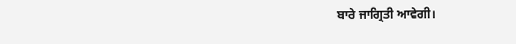ਬਾਰੇ ਜਾਗ੍ਰਿਤੀ ਆਵੇਗੀ।